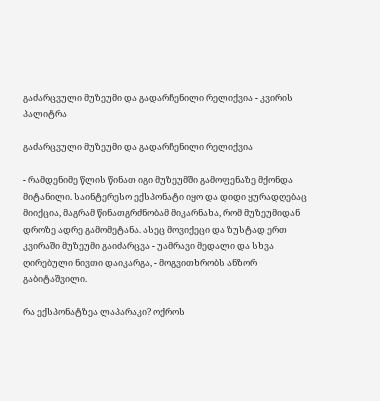გაძარცვული მუზეუმი და გადარჩენილი რელიქვია - კვირის პალიტრა

გაძარცვული მუზეუმი და გადარჩენილი რელიქვია

- რამდენიმე წლის წინათ იგი მუზეუმში გამოფენაზე მქონდა მიტანილი. საინტერესო ექსპონატი იყო და დიდი ყურადღებაც მიიქცია, მაგრამ წინათგრძნობამ მიკარნახა, რომ მუზეუმიდან დროზე ადრე გამომეტანა. ასეც მოვიქეცი და ზუსტად ერთ კვირაში მუზეუმი გაიძარცვა - უამრავი მედალი და სხვა ღირებული ნივთი დაიკარგა, - მოგვითხრობს ანზორ გაბიტაშვილი.

რა ექსპონატზეა ლაპარაკი? ოქროს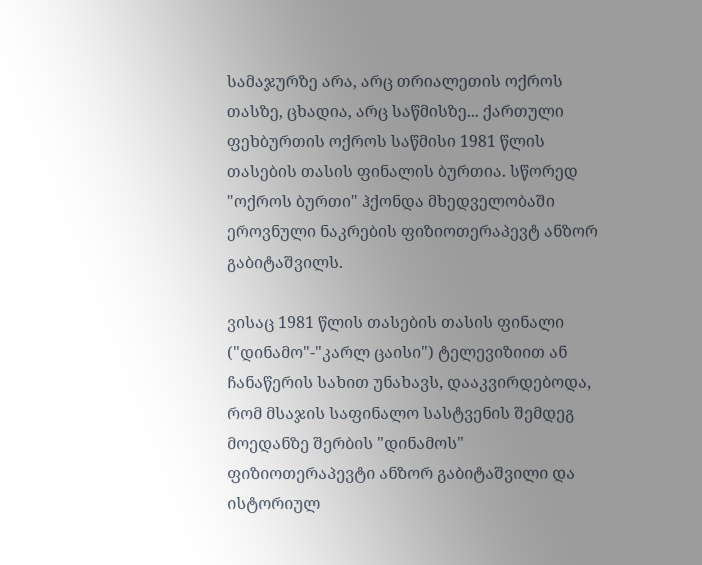სამაჯურზე არა, არც თრიალეთის ოქროს თასზე, ცხადია, არც საწმისზე... ქართული ფეხბურთის ოქროს საწმისი 1981 წლის თასების თასის ფინალის ბურთია. სწორედ "ოქროს ბურთი" ჰქონდა მხედველობაში ეროვნული ნაკრების ფიზიოთერაპევტ ანზორ გაბიტაშვილს.

ვისაც 1981 წლის თასების თასის ფინალი ("დინამო"-"კარლ ცაისი") ტელევიზიით ან ჩანაწერის სახით უნახავს, დააკვირდებოდა, რომ მსაჯის საფინალო სასტვენის შემდეგ მოედანზე შერბის "დინამოს" ფიზიოთერაპევტი ანზორ გაბიტაშვილი და ისტორიულ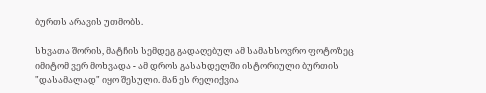ბურთს არავის უთმობს.

სხვათა შორის, მატჩის სემდეგ გადაღებულ ამ სამახსოვრო ფოტოზეც იმიტომ ვერ მოხვადა - ამ დროს გასახდელში ისტორიული ბურთის "დასამალად" იყო შესული. მან ეს რელიქვია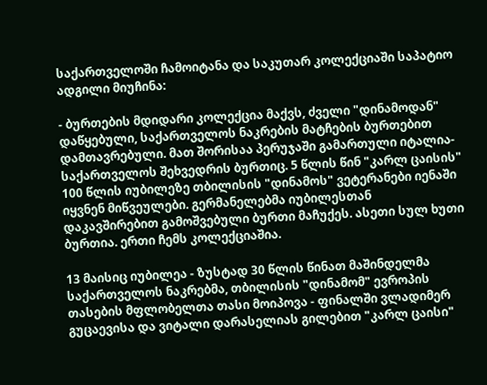საქართველოში ჩამოიტანა და საკუთარ კოლექციაში საპატიო ადგილი მიუჩინა:

- ბურთების მდიდარი კოლექცია მაქვს, ძველი "დინამოდან" დაწყებული, საქართველოს ნაკრების მატჩების ბურთებით დამთავრებული. მათ შორისაა პერუჯაში გამართული იტალია-საქართველოს შეხვედრის ბურთიც. 5 წლის წინ "კარლ ცაისის" 100 წლის იუბილეზე თბილისის "დინამოს" ვეტერანები იენაში იყვნენ მიწვეულები. გერმანელებმა იუბილესთან დაკავშირებით გამოშვებული ბურთი მაჩუქეს. ასეთი სულ ხუთი ბურთია. ერთი ჩემს კოლექციაშია.

13 მაისიც იუბილეა - ზუსტად 30 წლის წინათ მაშინდელმა საქართველოს ნაკრებმა, თბილისის "დინამომ" ევროპის თასების მფლობელთა თასი მოიპოვა - ფინალში ვლადიმერ გუცაევისა და ვიტალი დარასელიას გილებით "კარლ ცაისი"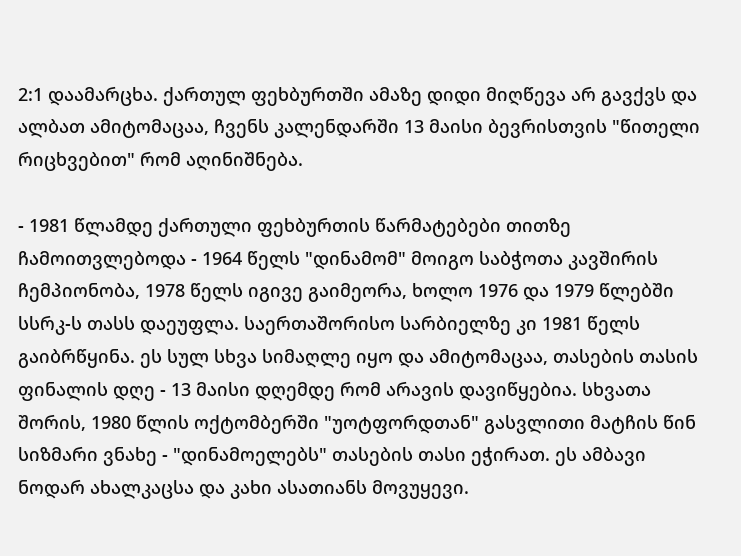2:1 დაამარცხა. ქართულ ფეხბურთში ამაზე დიდი მიღწევა არ გავქვს და ალბათ ამიტომაცაა, ჩვენს კალენდარში 13 მაისი ბევრისთვის "წითელი რიცხვებით" რომ აღინიშნება.

- 1981 წლამდე ქართული ფეხბურთის წარმატებები თითზე ჩამოითვლებოდა - 1964 წელს "დინამომ" მოიგო საბჭოთა კავშირის ჩემპიონობა, 1978 წელს იგივე გაიმეორა, ხოლო 1976 და 1979 წლებში სსრკ-ს თასს დაეუფლა. საერთაშორისო სარბიელზე კი 1981 წელს გაიბრწყინა. ეს სულ სხვა სიმაღლე იყო და ამიტომაცაა, თასების თასის ფინალის დღე - 13 მაისი დღემდე რომ არავის დავიწყებია. სხვათა შორის, 1980 წლის ოქტომბერში "უოტფორდთან" გასვლითი მატჩის წინ სიზმარი ვნახე - "დინამოელებს" თასების თასი ეჭირათ. ეს ამბავი ნოდარ ახალკაცსა და კახი ასათიანს მოვუყევი.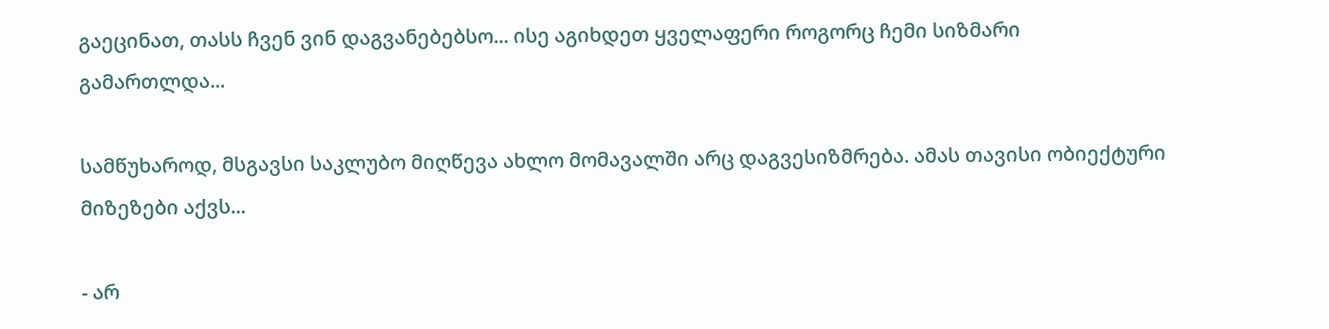გაეცინათ, თასს ჩვენ ვინ დაგვანებებსო... ისე აგიხდეთ ყველაფერი როგორც ჩემი სიზმარი გამართლდა...

სამწუხაროდ, მსგავსი საკლუბო მიღწევა ახლო მომავალში არც დაგვესიზმრება. ამას თავისი ობიექტური მიზეზები აქვს...

- არ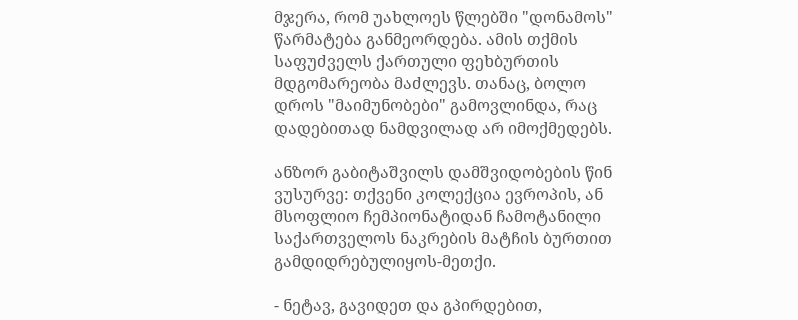მჯერა, რომ უახლოეს წლებში "დონამოს" წარმატება განმეორდება. ამის თქმის საფუძველს ქართული ფეხბურთის მდგომარეობა მაძლევს. თანაც, ბოლო დროს "მაიმუნობები" გამოვლინდა, რაც დადებითად ნამდვილად არ იმოქმედებს.

ანზორ გაბიტაშვილს დამშვიდობების წინ ვუსურვე: თქვენი კოლექცია ევროპის, ან მსოფლიო ჩემპიონატიდან ჩამოტანილი საქართველოს ნაკრების მატჩის ბურთით გამდიდრებულიყოს-მეთქი.

- ნეტავ, გავიდეთ და გპირდებით,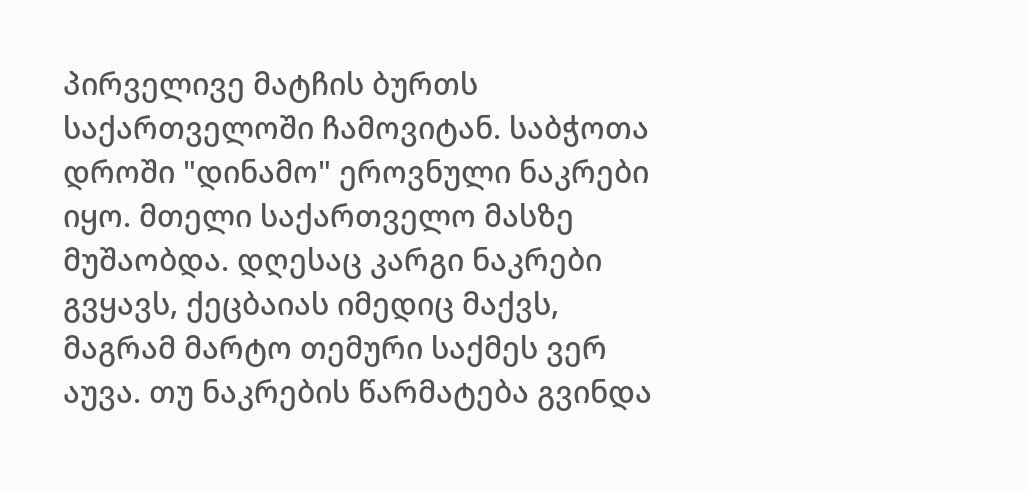პირველივე მატჩის ბურთს საქართველოში ჩამოვიტან. საბჭოთა დროში "დინამო" ეროვნული ნაკრები იყო. მთელი საქართველო მასზე მუშაობდა. დღესაც კარგი ნაკრები გვყავს, ქეცბაიას იმედიც მაქვს, მაგრამ მარტო თემური საქმეს ვერ აუვა. თუ ნაკრების წარმატება გვინდა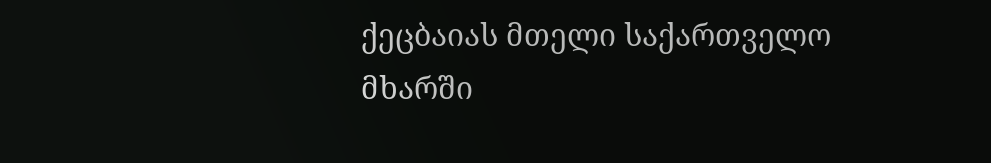ქეცბაიას მთელი საქართველო მხარში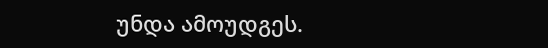უნდა ამოუდგეს.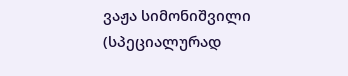ვაჟა სიმონიშვილი (სპეციალურად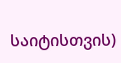საიტისთვის)